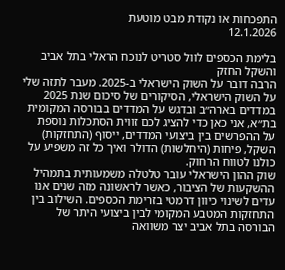התפכחות או נקודת מבט מוטעת
12.1.2026

בלימת הכספים לוול סטריט לנוכח הראלי בתל אביב והשקל החזק
הרבה דובר על השוק הישראלי ב-2025. מעבר לתזה שלי על השוק הישראלי, הסיקורים של סיכום שנת 2025 במדדים בארה״ב ובדגש על המדדים בבורסה המקומית בת״א, אני כאן כדי להציג לכם זווית הסתכלות נוספת על ההפרשים בין ביצועי המדדים, ייסוף (התחזקות) השקל, פיחות (היחלשות) הדולר ואיך כל זה משפיע על כולנו לטווח הרחוק.
שוק ההון הישראלי עובר טלטלה משמעותית בתמהיל ההשקעות של הציבור, כאשר לראשונה מזה שנים אנו עדים לשינוי כיוון דרמטי בזרימת הכספים. השילוב בין התחזקות המטבע המקומי לבין ביצועי היתר של הבורסה בתל אביב יצר משוואה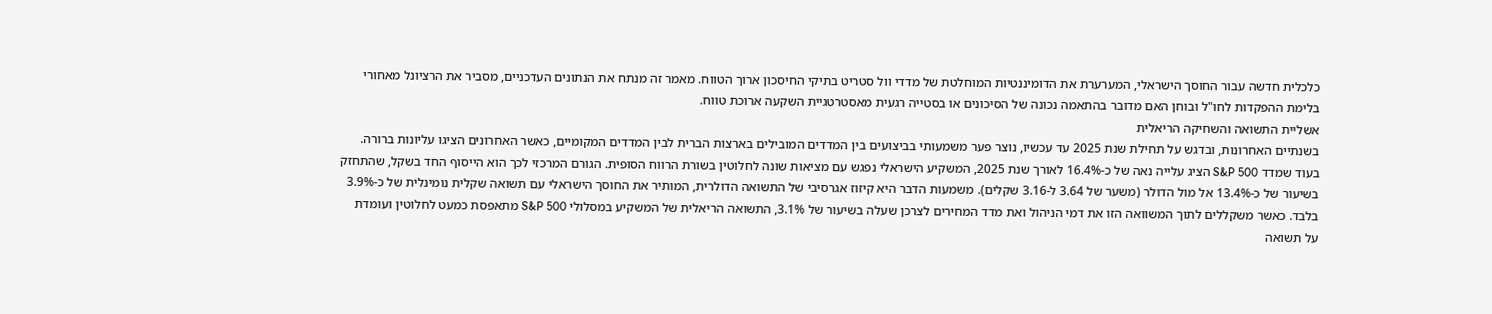כלכלית חדשה עבור החוסך הישראלי, המערערת את הדומיננטיות המוחלטת של מדדי וול סטריט בתיקי החיסכון ארוך הטווח. מאמר זה מנתח את הנתונים העדכניים, מסביר את הרציונל מאחורי בלימת ההפקדות לחו"ל ובוחן האם מדובר בהתאמה נכונה של הסיכונים או בסטייה רגעית מאסטרטגיית השקעה ארוכת טווח.
אשליית התשואה והשחיקה הריאלית
בשנתיים האחרונות, ובדגש על תחילת שנת 2025 עד עכשיו, נוצר פער משמעותי בביצועים בין המדדים המובילים בארצות הברית לבין המדדים המקומיים, כאשר האחרונים הציגו עליונות ברורה. בעוד שמדד S&P 500 הציג עלייה נאה של כ-16.4% לאורך שנת 2025, המשקיע הישראלי נפגש עם מציאות שונה לחלוטין בשורת הרווח הסופית. הגורם המרכזי לכך הוא הייסוף החד בשקל, שהתחזק בשיעור של כ-13.4% אל מול הדולר (משער של 3.64 ל-3.16 שקלים). משמעות הדבר היא קיזוז אגרסיבי של התשואה הדולרית, המותיר את החוסך הישראלי עם תשואה שקלית נומינלית של כ-3.9% בלבד. כאשר משקללים לתוך המשוואה הזו את דמי הניהול ואת מדד המחירים לצרכן שעלה בשיעור של 3.1%, התשואה הריאלית של המשקיע במסלולי S&P 500 מתאפסת כמעט לחלוטין ועומדת על תשואה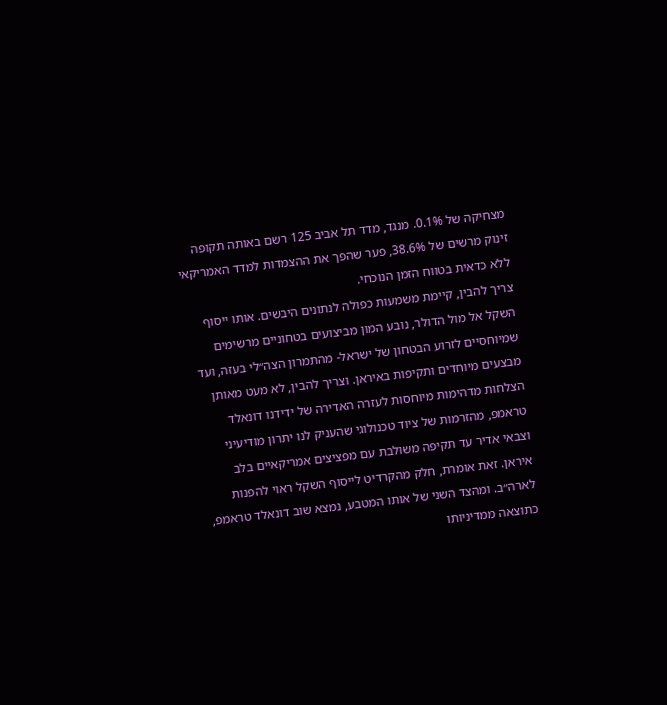מצחיקה של 0.1%. מנגד, מדד תל אביב 125 רשם באותה תקופה זינוק מרשים של 38.6%, פער שהפך את ההצמדות למדד האמריקאי ללא כדאית בטווח הזמן הנוכחי.
צריך להבין, קיימת משמעות כפולה לנתונים היבשים. אותו ייסוף השקל אל מול הדולר, נובע המון מביצועים בטחוניים מרשימים שמיוחסיים לזרוע הבטחון של ישראל- מהתמרון הצה״לי בעזה, ועד מבצעים מיוחדים ותקיפות באיראן. וצריך להבין, לא מעט מאותן הצלחות מדהימות מיוחסות לעזרה האדירה של ידידנו דונאלד טראמפ, מהזרמות של ציוד טכנולוגי שהעניק לנו יתרון מודיעיני וצבאי אדיר עד תקיפה משולבת עם מפציצים אמריקאיים בלב איראן. זאת אומרת, חלק מהקרדיט לייסוף השקל ראוי להפנות לארה״ב. ומהצד השני של אותו המטבע, נמצא שוב דונאלד טראמפ, כתוצאה ממדיניותו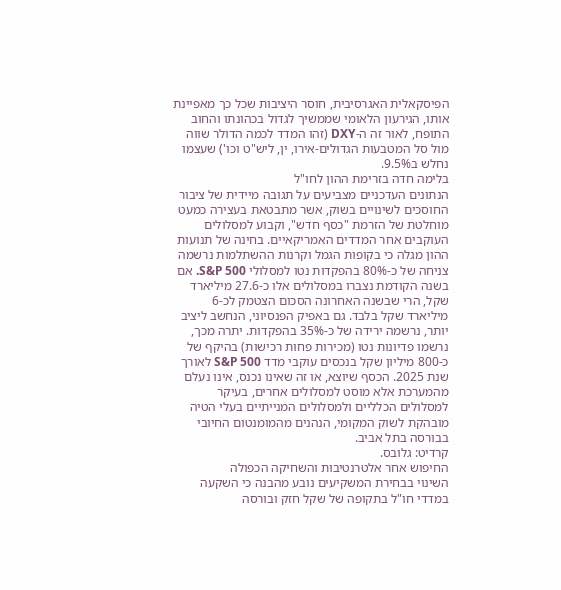הפיסקאלית האגרסיבית, חוסר היציבות שכל כך מאפיינת אותו, הגירעון הלאומי שממשיך לגדול בכהונתו והחוב התופח, לאור זה ה-DXY (זהו המדד לכמה הדולר שווה מול סל המטבעות הגדולים-אירו, ין, ליש"ט וכו') שעצמו נחלש ב9.5%.
בלימה חדה בזרימת ההון לחו"ל
הנתונים העדכניים מצביעים על תגובה מיידית של ציבור החוסכים לשינויים בשוק, אשר מתבטאת בעצירה כמעט מוחלטת של הזרמת "כסף חדש", וקבוע למסלולים העוקבים אחר המדדים האמריקאיים. בחינה של תנועות ההון מגלה כי בקופות הגמל וקרנות ההשתלמות נרשמה צניחה של כ-80% בהפקדות נטו למסלולי S&P 500. אם בשנה הקודמת נצברו במסלולים אלו כ-27.6 מיליארד שקל, הרי שבשנה האחרונה הסכום הצטמק לכ-6 מיליארד שקל בלבד. גם באפיק הפנסיוני, הנחשב ליציב יותר, נרשמה ירידה של כ-35% בהפקדות. יתרה מכך, נרשמו פדיונות נטו (מכירות פחות רכישות) בהיקף של כ-800 מיליון שקל בנכסים עוקבי מדד S&P 500 לאורך שנת 2025. הכסף שיוצא, או זה שאינו נכנס, אינו נעלם מהמערכת אלא מוסט למסלולים אחרים, בעיקר למסלולים הכלליים ולמסלולים המנייתיים בעלי הטיה מובהקת לשוק המקומי, הנהנים מהמומנטום החיובי בבורסה בתל אביב.
קרדיט: גלובס.
החיפוש אחר אלטרנטיבות והשחיקה הכפולה
השינוי בבחירת המשקיעים נובע מהבנה כי השקעה במדדי חו"ל בתקופה של שקל חזק ובורסה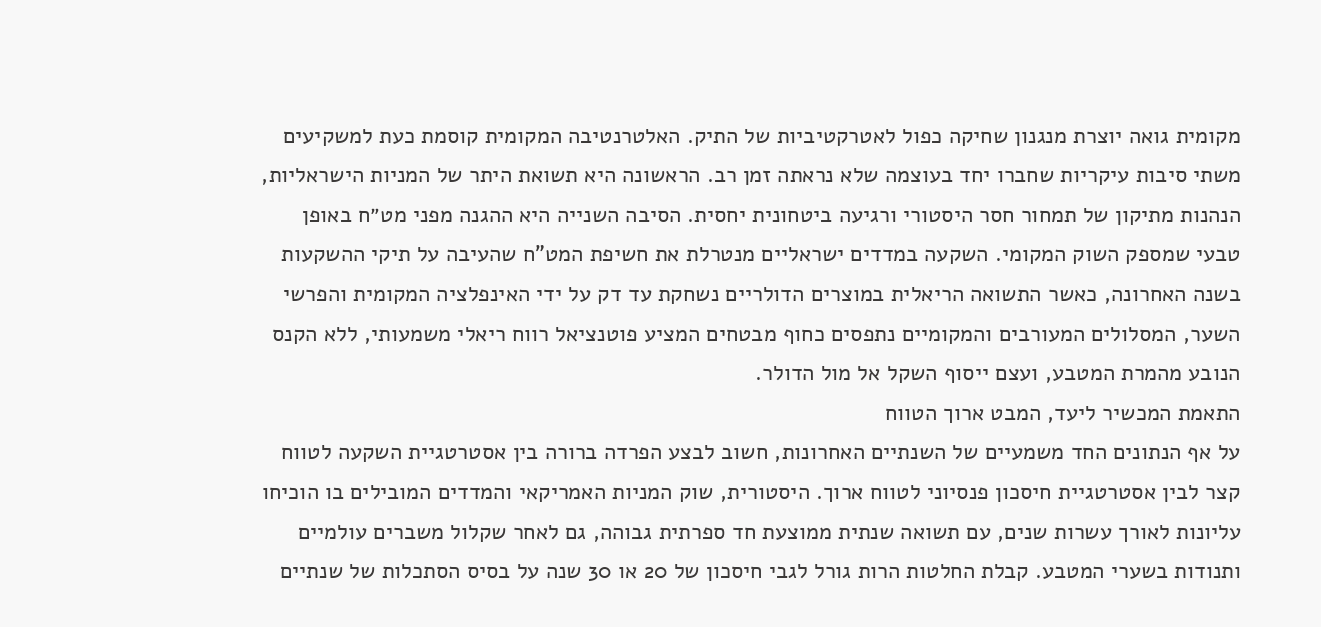מקומית גואה יוצרת מנגנון שחיקה כפול לאטרקטיביות של התיק. האלטרנטיבה המקומית קוסמת כעת למשקיעים משתי סיבות עיקריות שחברו יחד בעוצמה שלא נראתה זמן רב. הראשונה היא תשואת היתר של המניות הישראליות, הנהנות מתיקון של תמחור חסר היסטורי ורגיעה ביטחונית יחסית. הסיבה השנייה היא ההגנה מפני מט״ח באופן טבעי שמספק השוק המקומי. השקעה במדדים ישראליים מנטרלת את חשיפת המט"ח שהעיבה על תיקי ההשקעות בשנה האחרונה, כאשר התשואה הריאלית במוצרים הדולריים נשחקת עד דק על ידי האינפלציה המקומית והפרשי השער, המסלולים המעורבים והמקומיים נתפסים כחוף מבטחים המציע פוטנציאל רווח ריאלי משמעותי, ללא הקנס הנובע מהמרת המטבע, ועצם ייסוף השקל אל מול הדולר.
התאמת המכשיר ליעד, המבט ארוך הטווח
על אף הנתונים החד משמעיים של השנתיים האחרונות, חשוב לבצע הפרדה ברורה בין אסטרטגיית השקעה לטווח קצר לבין אסטרטגיית חיסכון פנסיוני לטווח ארוך. היסטורית, שוק המניות האמריקאי והמדדים המובילים בו הוכיחו עליונות לאורך עשרות שנים, עם תשואה שנתית ממוצעת חד ספרתית גבוהה, גם לאחר שקלול משברים עולמיים ותנודות בשערי המטבע. קבלת החלטות הרות גורל לגבי חיסכון של 20 או 30 שנה על בסיס הסתכלות של שנתיים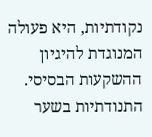נקודתיות, היא פעולה המנוגדת להיגיון ההשקעות הבסיסי. התנודתיות בשער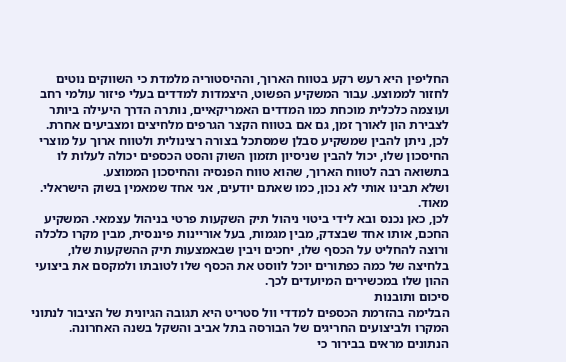החליפין היא רעש רקע בטווח הארוך, וההיסטוריה מלמדת כי השווקים נוטים לחזור לממוצע. עבור המשקיע הפשוט, היצמדות למדדים בעלי פיזור עולמי רחב ועוצמה כלכלית מוכחת כמו המדדים האמריקאיים, נותרה הדרך היעילה ביותר לצבירת הון לאורך זמן, גם אם בטווח הקצר הגרפים מלחיצים ומצביעים אחרת. לכן, ניתן להבין שמשקיע סבלן שמסתכל בצורה רצינולית ולטווח ארוך על מוצרי החיסכון שלו, יכול להבין שניסיון תזמון השוק והסט הכספים יכולה לעלות לו בתשואה רבה לטווח הארוך, שהוא טווח הפנסיה והחיסכון הממוצע.
ושלא תבינו אותי לא נכון, כמו שאתם יודעים, אני אחד שמאמין בשוק הישראלי. מאוד.
לכן, כאן נכנס ובא לידי ביטוי ניהול תיק השקעות פרטי בניהול עצמאי. המשקיע החכם, אותו אחד שבצדק, מבין מגמות, בעל אוריינות פיננסית, מבין מקרו כלכלה ורוצה להחליט על הכסף שלו, יחכים ויבין שבאמצעות תיק ההשקעות שלו, בלחיצה של כמה כפתורים יוכל לווסט את הכסף שלו לטובתו ולמקסם את ביצועי ההון שלו במכשירים המיועדים לכך.
סיכום ותובנות
הבלימה בהזרמת הכספים למדדי וול סטריט היא תגובה הגיונית של הציבור לנתוני המקרו ולביצועים החריגים של הבורסה בתל אביב והשקל בשנה האחרונה. הנתונים מראים בבירור כי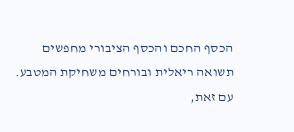הכסף החכם והכסף הציבורי מחפשים תשואה ריאלית ובורחים משחיקת המטבע. עם זאת,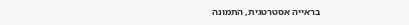בראייה אסטרטגית, התמונה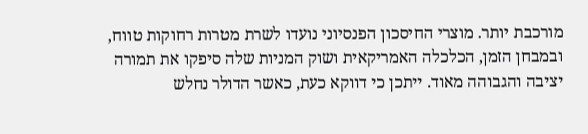מורכבת יותר. מוצרי החיסכון הפנסיוני נועדו לשרת מטרות רחוקות טווח, ובמבחן הזמן, הכלכלה האמריקאית ושוק המניות שלה סיפקו את תמורה יציבה והגבוהה מאוד. ייתכן כי דווקא כעת, כאשר הדולר נחלש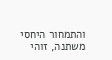והתמחור היחסי משתנה, זוהי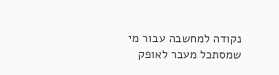נקודה למחשבה עבור מי שמסתכל מעבר לאופק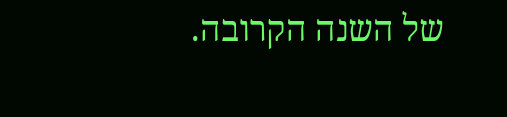של השנה הקרובה.